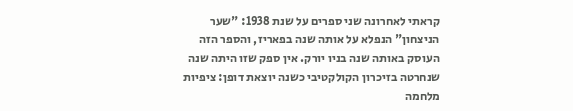קראתי לאחרונה שני ספרים על שנת 1938: "שער הניצחון" הנפלא על אותה שנה בפאריז, והספר הזה העוסק באותה שנה בניו יורק. אין ספק שזו היתה שנה שנחרטה בזיכרון הקולקטיבי כשנה יוצאת דופן: ציפיות מלחמה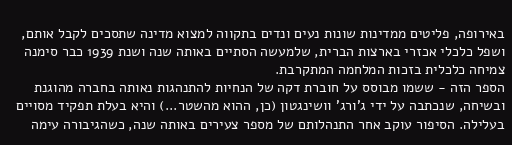באירופה, פליטים ממדינות שונות נעים ונדים בתקווה למצוא מדינה שתסכים לקבל אותם, ושפל כלכלי אכזרי בארצות הברית, שלמעשה הסתיים באותה שנה ושנת 1939 כבר סימנה צמיחה כלכלית בזכות המלחמה המתקרבת.
הספר הזה - ששמו מבוסס על חוברת דקה של הנחיות להתנהגות נאותה בחברה מהוגנת ובשיחה, שנכתבה על ידי ג'ורג' וושינגטון (כן, ההוא מהשטר...) והיא בעלת תפקיד מסויים בעלילה. הסיפור עוקב אחר התנהלותם של מספר צעירים באותה שנה, כשהגיבורה עימה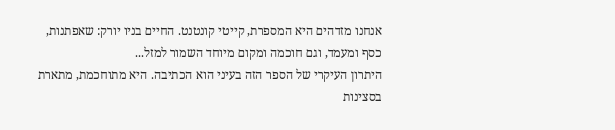אנחנו מזדהים היא המספרת, קייטי קונטנט. החיים בניו יורק: שאפתנות, כסף ומעמד, וגם חוכמה ומקום מיוחד השמור למזל...
היתרון העיקרי של הספר הזה בעיני הוא הכתיבה. היא מתוחכמת, מתארת בסצינות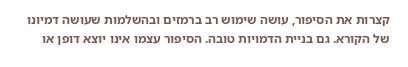קצרות את הסיפור, עושה שימוש רב ברמזים ובהשלמות שעושה דמיונו של הקורא. גם בניית הדמויות טובה. הסיפור עצמו אינו יוצא דופן או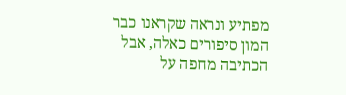מפתיע ונראה שקראנו כבר המון סיפורים כאלה, אבל הכתיבה מחפה על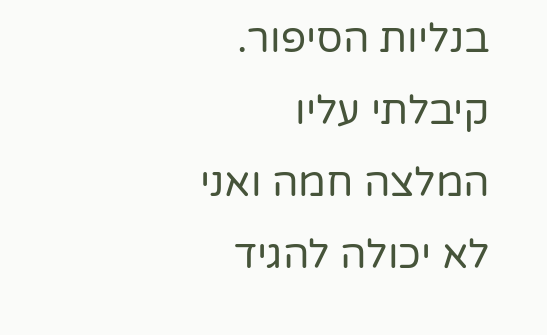בנליות הסיפור.
קיבלתי עליו המלצה חמה ואני לא יכולה להגיד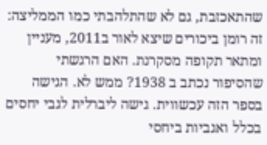שהתאכזבת, גם לא שהתלהבתי כמו הממליצה: זה רומן ביכורים שיצא לאור ב2011, מעניין ומתאר תקופה מסקרנת. האם הרגשתי שהסיפור נכתב ב 1938? ממש לא. הגישה בספר הזה עכשווית. גישה ליברלית לגבי יחסים בכלל ואגביות ביחסי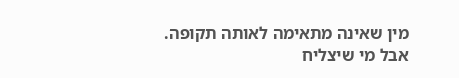מין שאינה מתאימה לאותה תקופה. אבל מי שיצליח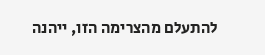להתעלם מהצרימה הזו, ייהנה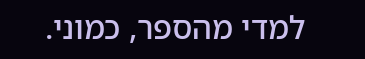למדי מהספר, כמוני.